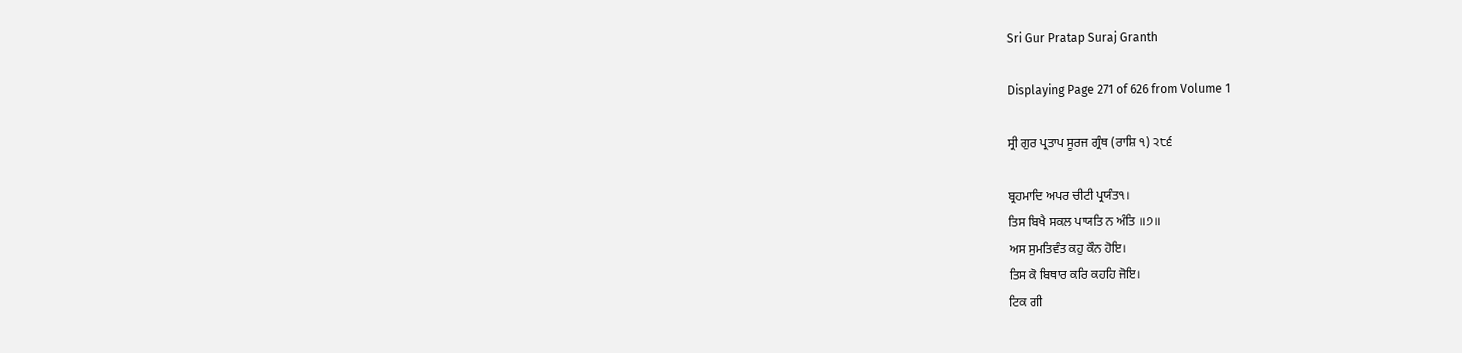Sri Gur Pratap Suraj Granth

Displaying Page 271 of 626 from Volume 1

ਸ੍ਰੀ ਗੁਰ ਪ੍ਰਤਾਪ ਸੂਰਜ ਗ੍ਰੰਥ (ਰਾਸ਼ਿ ੧) ੨੮੬

ਬ੍ਰਹਮਾਦਿ ਅਪਰ ਚੀਟੀ ਪ੍ਰਯੰਤ੧।
ਤਿਸ ਬਿਖੈ ਸਕਲ ਪਾਯਤਿ ਨ ਅੰਤਿ ॥੭॥
ਅਸ ਸੁਮਤਿਵੰਤ ਕਹੁ ਕੌਨ ਹੋਇ।
ਤਿਸ ਕੋ ਬਿਥਾਰ ਕਰਿ ਕਹਹਿ ਜੋਇ।
ਟਿਕ ਗੀ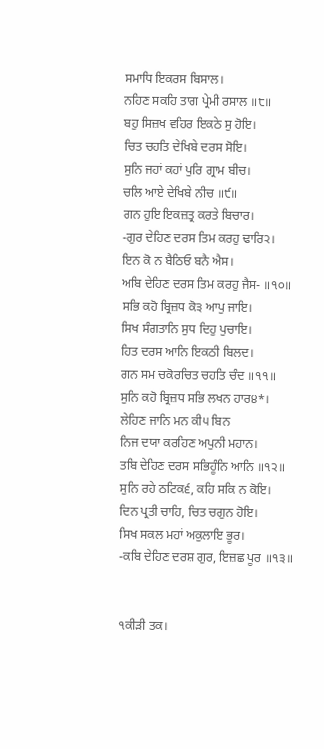ਸਮਾਧਿ ਇਕਰਸ ਬਿਸਾਲ।
ਨਹਿਣ ਸਕਹਿ ਤਾਗ ਪ੍ਰੇਮੀ ਰਸਾਲ ॥੮॥
ਬਹੁ ਸਿਜ਼ਖ ਵਹਿਰ ਇਕਠੇ ਸੁ ਹੋਇ।
ਚਿਤ ਚਹਤਿ ਦੇਖਿਬੇ ਦਰਸ ਸੋਇ।
ਸੁਨਿ ਜਹਾਂ ਕਹਾਂ ਪੁਰਿ ਗ੍ਰਾਮ ਬੀਚ।
ਚਲਿ ਆਏ ਦੇਖਿਬੇ ਨੀਚ ॥੯॥
ਗਨ ਹੁਇ ਇਕਜ਼ਤ੍ਰ ਕਰਤੇ ਬਿਚਾਰ।
-ਗੁਰ ਦੇਹਿਣ ਦਰਸ ਤਿਮ ਕਰਹੁ ਢਾਰਿ੨।
ਇਨ ਕੋ ਨ ਬੈਠਿਓ ਬਨੈ ਐਸ।
ਅਬਿ ਦੇਹਿਣ ਦਰਸ ਤਿਮ ਕਰਹੁ ਜੈਸ- ॥੧੦॥
ਸਭਿ ਕਹੋ ਬ੍ਰਿਜ਼ਧ ਕੋ੩ ਆਪੁ ਜਾਇ।
ਸਿਖ ਸੰਗਤਾਨਿ ਸੁਧ ਦਿਹੁ ਪੁਚਾਇ।
ਹਿਤ ਦਰਸ ਆਨਿ ਇਕਠੀ ਬਿਲਦ।
ਗਨ ਸਮ ਚਕੋਰਚਿਤ ਚਹਤਿ ਚੰਦ ॥੧੧॥
ਸੁਨਿ ਕਹੋ ਬ੍ਰਿਜ਼ਧ ਸਭਿ ਲਖਨ ਹਾਰ੪*।
ਲੇਹਿਣ ਜਾਨਿ ਮਨ ਕੀ੫ ਬਿਨ
ਨਿਜ ਦਯਾ ਕਰਹਿਣ ਅਪੁਨੀ ਮਹਾਨ।
ਤਬਿ ਦੇਹਿਣ ਦਰਸ ਸਭਿਹੂੰਨਿ ਆਨਿ ॥੧੨॥
ਸੁਨਿ ਰਹੇ ਠਟਿਕ੬, ਕਹਿ ਸਕਿ ਨ ਕੋਇ।
ਦਿਨ ਪ੍ਰਤੀ ਚਾਹਿ, ਚਿਤ ਚਗੁਨ ਹੋਇ।
ਸਿਖ ਸਕਲ ਮਹਾਂ ਅਕੁਲਾਇ ਭੂਰ।
-ਕਬਿ ਦੇਹਿਣ ਦਰਸ਼ ਗੁਰ, ਇਜ਼ਛ ਪੂਰ ॥੧੩॥


੧ਕੀੜੀ ਤਕ।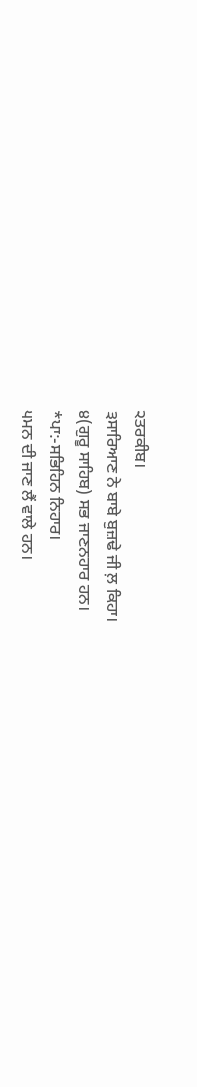੨ਤਰਕੀਬ।
੩ਸਾਰਿਆਣ ਨੇ ਬਾਬੇ ਬੁਜ਼ਢੇ ਜੀ ਲ਼ ਕਿਹਾ।
੪(ਗੁਰੂ ਸਾਹਿਬ) ਸਭ ਜਾਣਨਹਾਰ ਹਨ।
*ਪਾ:-ਸਭਿਹਿਨ ਨਿਹਾਰ।
੫ਮਨ ਦੀ ਜਾਣ ਲੈਂ ਵਾਲੇ ਹਨ।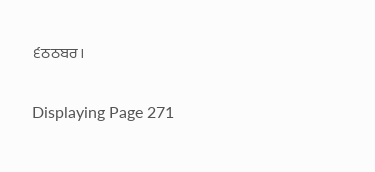੬ਠਠਬਰ।

Displaying Page 271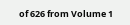of 626 from Volume 1